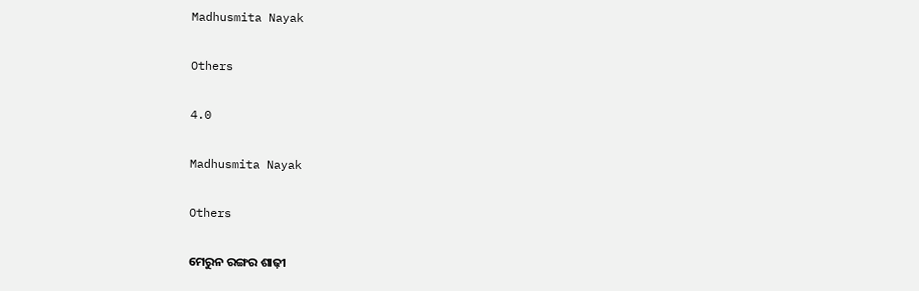Madhusmita Nayak

Others

4.0

Madhusmita Nayak

Others

ମେରୁନ ରଙ୍ଗର ଶାଢ଼ୀ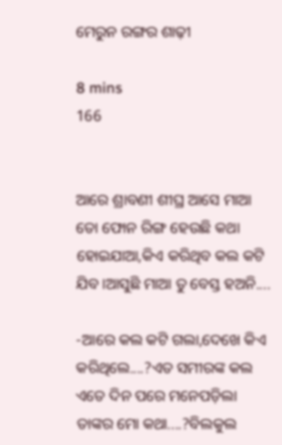ମେରୁନ ରଙ୍ଗର ଶାଢ଼ୀ

8 mins
166


ଆରେ ଶ୍ରାବଣୀ ଶୀଘ୍ର ଆସେ ମାଆ ତୋ ଫୋନ ରିଙ୍ଗ ହେଉଛି କଥା ହୋଇଯାଆ,କିଏ କରିଥିବ କଲ କଟି ଯିବ।ଆସୁଛି ମାଆ ତୁ ବେସ୍ତ ହଅନି....

-ଆରେ କଲ କଟି ଗଲା,ଦେଖେ କିଏ କରିଥିଲେ....?ଏତ ସମୀରଙ୍କ କଲ ଏତେ ଦିନ ପରେ ମନେପଡ଼ିଲା ତାଙ୍କର ମୋ କଥା....?ବିଲକୁଲ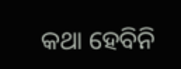କଥା ହେବିନି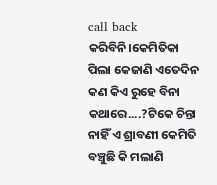call back କରିବିନି।କେମିତିକା ପିଲା କେଜାଣି ଏତେଦିନ କଣ କିଏ ରୁହେ ବିନା କଥାରେ....?ଟିକେ ଚିନ୍ତା ନାହିଁ ଏ ଶ୍ରାବଣୀ କେମିତି ବଞ୍ଚୁଛି କି ମଲାଣି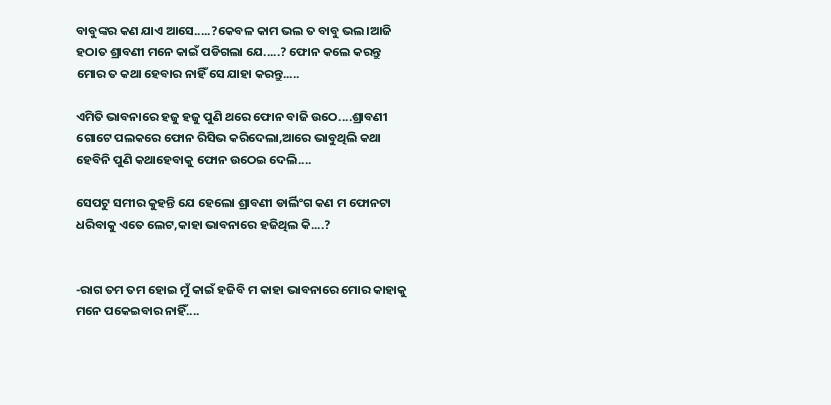ବାବୁଙ୍କର କଣ ଯାଏ ଆସେ.....?କେବଳ କାମ ଭଲ ତ ବାବୁ ଭଲ।ଆଜି ହଠାତ ଶ୍ରାବଣୀ ମନେ କାଇଁ ପଡିଗଲା ଯେ.....? ଫୋନ କଲେ କରନ୍ତୁ ମୋର ତ କଥା ହେବାର ନାହିଁ ସେ ଯାହା କରନ୍ତୁ.....

ଏମିତି ଭାବନାରେ ହଜୁ ହଜୁ ପୁଣି ଥରେ ଫୋନ ବାଜି ଉଠେ....ଶ୍ରାବଣୀ ଗୋଟେ ପଲକରେ ଫୋନ ରିସିଭ କରିଦେଲା,ଆରେ ଭାବୁଥିଲି କଥା ହେବିନି ପୁଣି କଥାହେବାକୁ ଫୋନ ଉଠେଇ ଦେଲି....

ସେପଟୁ ସମୀର କୁହନ୍ତି ଯେ ହେଲୋ ଶ୍ରାବଣୀ ଡାର୍ଲିଂଗ କଣ ମ ଫୋନଟା ଧରିବାକୁ ଏତେ ଲେଟ,କାହା ଭାବନାରେ ହଜିଥିଲ କି....?


-ରାଗ ତମ ତମ ହୋଇ ମୁଁ କାଇଁ ହଜିବି ମ କାହା ଭାବନାରେ ମୋର କାହାକୁ ମନେ ପକେଇବାର ନାହିଁ....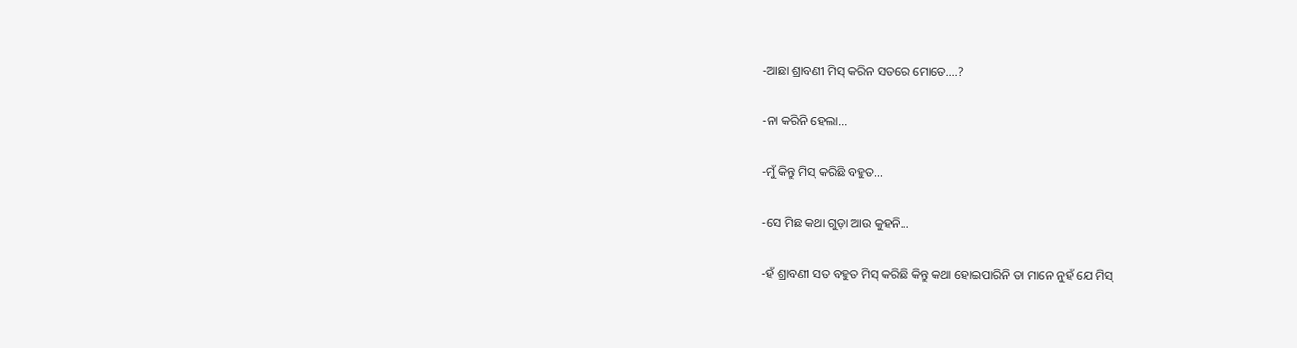-ଆଛା ଶ୍ରାବଣୀ ମିସ୍ କରିନ ସତରେ ମୋତେ....?

-ନା କରିନି ହେଲା...

-ମୁଁ କିନ୍ତୁ ମିସ୍ କରିଛି ବହୁତ...

-ସେ ମିଛ କଥା ଗୁଡ଼ା ଆଉ କୁହନି...

-ହଁ ଶ୍ରାବଣୀ ସତ ବହୁତ ମିସ୍ କରିଛି କିନ୍ତୁ କଥା ହୋଇପାରିନି ତା ମାନେ ନୁହଁ ଯେ ମିସ୍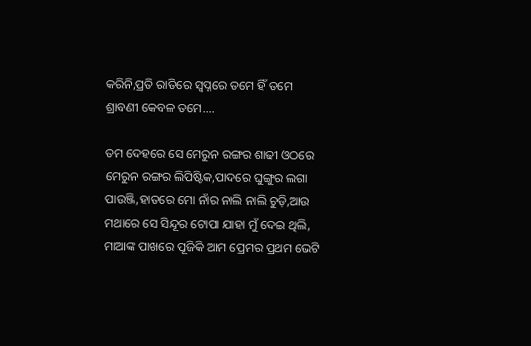କରିନି,ପ୍ରତି ରାତିରେ ସ୍ୱପ୍ନରେ ତମେ ହିଁ ତମେ ଶ୍ରାବଣୀ କେବଳ ତମେ....

ତମ ଦେହରେ ସେ ମେରୁନ ରଙ୍ଗର ଶାଢୀ ଓଠରେ ମେରୁନ ରଙ୍ଗର ଲିପିଷ୍ଟିକ,ପାଦରେ ଘୁଙ୍ଗୁର ଲଗା ପାଉଞ୍ଜି,ହାତରେ ମୋ ନାଁର ନାଲି ନାଲି ଚୁଡ଼ି,ଆଉ ମଥାରେ ସେ ସିନ୍ଦୂର ଟୋପା ଯାହା ମୁଁ ଦେଇ ଥିଲି, ମାଆଙ୍କ ପାଖରେ ପୂଜିକି ଆମ ପ୍ରେମର ପ୍ରଥମ ଭେଟି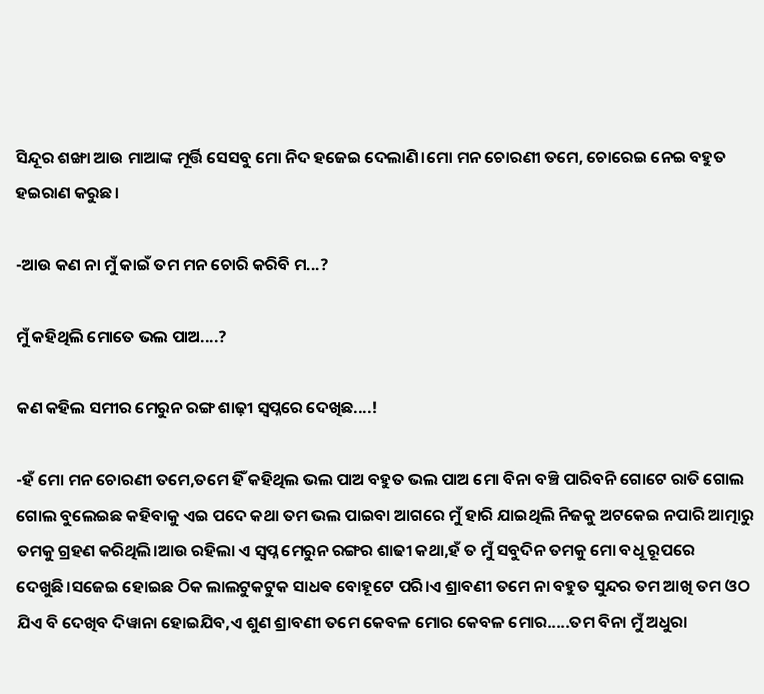ସିନ୍ଦୂର ଶଙ୍ଖା ଆଉ ମାଆଙ୍କ ମୂର୍ତ୍ତି ସେସବୁ ମୋ ନିଦ ହଜେଇ ଦେଲାଣି।ମୋ ମନ ଚୋରଣୀ ତମେ, ଚୋରେଇ ନେଇ ବହୁତ ହଇରାଣ କରୁଛ।

-ଆଉ କଣ ନା ମୁଁ କାଇଁ ତମ ମନ ଚୋରି କରିବି ମ...?

ମୁଁ କହିଥିଲି ମୋତେ ଭଲ ପାଅ....?

କଣ କହିଲ ସମୀର ମେରୁନ ରଙ୍ଗ ଶାଢ଼ୀ ସ୍ୱପ୍ନରେ ଦେଖିଛ....!

-ହଁ ମୋ ମନ ଚୋରଣୀ ତମେ,ତମେ ହିଁ କହିଥିଲ ଭଲ ପାଅ ବହୁତ ଭଲ ପାଅ ମୋ ବିନା ବଞ୍ଚି ପାରିବନି ଗୋଟେ ରାତି ଗୋଲ ଗୋଲ ବୁଲେଇଛ କହିବାକୁ ଏଇ ପଦେ କଥା ତମ ଭଲ ପାଇବା ଆଗରେ ମୁଁ ହାରି ଯାଇଥିଲି ନିଜକୁ ଅଟକେଇ ନପାରି ଆତ୍ମାରୁ ତମକୁ ଗ୍ରହଣ କରିଥିଲି।ଆଉ ରହିଲା ଏ ସ୍ୱପ୍ନ ମେରୁନ ରଙ୍ଗର ଶାଢୀ କଥା,ହଁ ତ ମୁଁ ସବୁଦିନ ତମକୁ ମୋ ବଧୂ ରୂପରେ ଦେଖୁଛି।ସଜେଇ ହୋଇଛ ଠିକ ଲାଲଟୁକଟୁକ ସାଧଵ ବୋହୂଟେ ପରି।ଏ ଶ୍ରାବଣୀ ତମେ ନା ବହୁତ ସୁନ୍ଦର ତମ ଆଖି ତମ ଓଠ ଯିଏ ବି ଦେଖିବ ଦିୱାନା ହୋଇଯିବ,ଏ ଶୁଣ ଶ୍ରାବଣୀ ତମେ କେବଳ ମୋର କେବଳ ମୋର.....ତମ ବିନା ମୁଁ ଅଧୁରା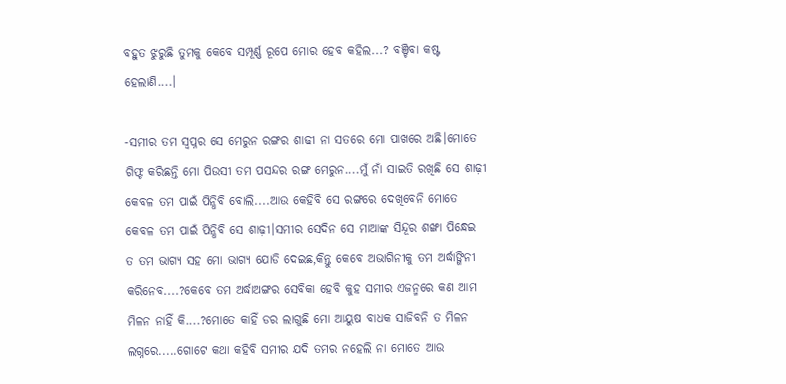ବହୁତ ଝୁରୁଛି ତୁମକୁ କେବେ ସମ୍ପୂର୍ଣ୍ଣ ରୂପେ ମୋର ହେବ କହିଲ...? ବଞ୍ଚିବା କଷ୍ଟ ହେଲାଣି....।

-ସମୀର ତମ ସ୍ୱପ୍ନର ସେ ମେରୁନ ରଙ୍ଗର ଶାଢୀ ନା ସତରେ ମୋ ପାଖରେ ଅଛି।ମୋତେ ଗିଫ୍ଟ କରିଛନ୍ତି ମୋ ପିଉସୀ ତମ ପସନ୍ଦର ରଙ୍ଗ ମେରୁନ....ମୁଁ ନାଁ ସାଇତି ରଖିଛି ସେ ଶାଢ଼ୀ କେବଳ ତମ ପାଇଁ ପିନ୍ଧିବି ବୋଲି....ଆଉ କେହିବି ସେ ରଙ୍ଗରେ ଦେଖିବେନି ମୋତେ କେବଳ ତମ ପାଇଁ ପିନ୍ଧିବି ସେ ଶାଢ଼ୀ।ସମୀର ସେଦିନ ସେ ମାଆଙ୍କ ସିନ୍ଦୂର ଶଙ୍ଖା ପିନ୍ଧେଇ ତ ତମ ଭାଗ୍ୟ ସହ ମୋ ଭାଗ୍ୟ ଯୋଡି ଦେଇଛ,କିନ୍ତୁ କେବେ ଅଭାଗିନୀକୁ ତମ ଅର୍ଦ୍ଧାଙ୍ଗିନୀ କରିନେବ....?କେବେ ତମ ଅର୍ଦ୍ଧାଅଙ୍ଗର ସେବିକା ହେବି କୁହ ସମୀର ଏଜନ୍ମରେ କଣ ଆମ ମିଳନ ନାହିଁ କି....?ମୋତେ କାହିଁ ଡର ଲାଗୁଛି ମୋ ଆୟୁଷ ବାଧକ ସାଜିବନି ତ ମିଳନ ଲଗ୍ନରେ.....ଗୋଟେ କଥା କହିବି ସମୀର ଯଦି ତମର ନହେଲି ନା ମୋତେ ଆଉ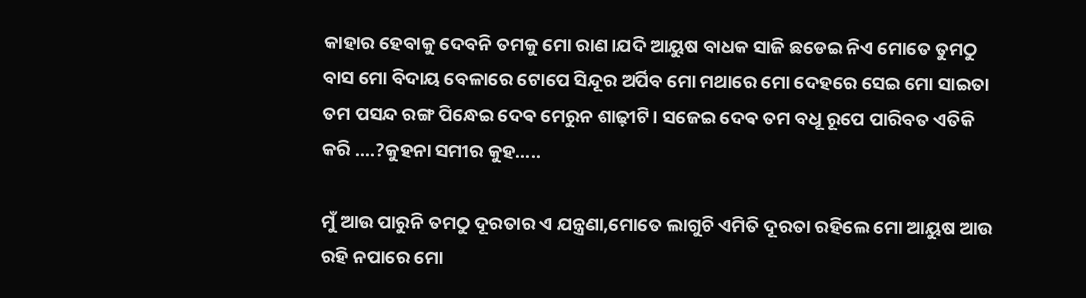କାହାର ହେବାକୁ ଦେବନି ତମକୁ ମୋ ରାଣ।ଯଦି ଆୟୁଷ ବାଧକ ସାଜି ଛଡେଇ ନିଏ ମୋତେ ତୁମଠୁ ବାସ ମୋ ବିଦାୟ ବେଳାରେ ଟୋପେ ସିନ୍ଦୂର ଅର୍ପିବ ମୋ ମଥାରେ ମୋ ଦେହରେ ସେଇ ମୋ ସାଇତା ତମ ପସନ୍ଦ ରଙ୍ଗ ପିନ୍ଧେଇ ଦେଵ ମେରୁନ ଶାଢ଼ୀଟି। ସଜେଇ ଦେଵ ତମ ବଧୂ ରୂପେ ପାରିବତ ଏତିକି କରି ....?କୁହନା ସମୀର କୁହ.....

ମୁଁ ଆଉ ପାରୁନି ତମଠୁ ଦୂରତାର ଏ ଯନ୍ତ୍ରଣା,ମୋତେ ଲାଗୁଚି ଏମିତି ଦୂରତା ରହିଲେ ମୋ ଆୟୁଷ ଆଉ ରହି ନପାରେ ମୋ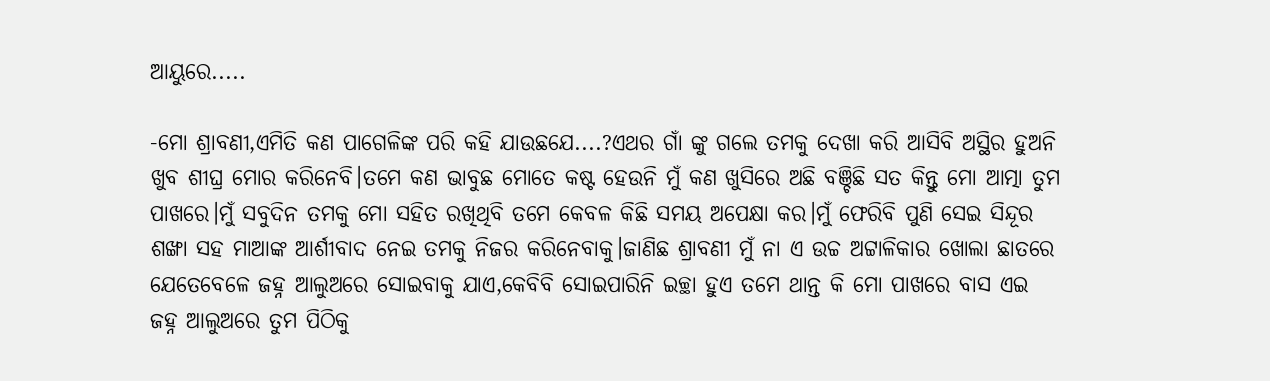ଆୟୁରେ.....

-ମୋ ଶ୍ରାବଣୀ,ଏମିତି କଣ ପାଗେଳିଙ୍କ ପରି କହି ଯାଉଛଯେ....?ଏଥର ଗାଁ ଙ୍କୁ ଗଲେ ତମକୁ ଦେଖା କରି ଆସିବି ଅସ୍ଥିର ହୁଅନି ଖୁବ ଶୀଘ୍ର ମୋର କରିନେବି।ତମେ କଣ ଭାବୁଛ ମୋତେ କଷ୍ଟ ହେଉନି ମୁଁ କଣ ଖୁସିରେ ଅଛି ବଞ୍ଚିଛି ସତ କିନ୍ତୁ ମୋ ଆତ୍ମା ତୁମ ପାଖରେ।ମୁଁ ସବୁଦିନ ତମକୁ ମୋ ସହିତ ରଖିଥିବି ତମେ କେବଳ କିଛି ସମୟ ଅପେକ୍ଷା କର।ମୁଁ ଫେରିବି ପୁଣି ସେଇ ସିନ୍ଦୂର ଶଙ୍ଖା ସହ ମାଆଙ୍କ ଆର୍ଶୀବାଦ ନେଇ ତମକୁ ନିଜର କରିନେବାକୁ।ଜାଣିଛ ଶ୍ରାବଣୀ ମୁଁ ନା ଏ ଉଚ୍ଚ ଅଟ୍ଟାଳିକାର ଖୋଲା ଛାତରେ ଯେତେବେଳେ ଜହ୍ନ ଆଲୁଅରେ ସୋଇବାକୁ ଯାଏ,କେବିବି ସୋଇପାରିନି ଇଚ୍ଛା ହୁଏ ତମେ ଥାନ୍ତ କି ମୋ ପାଖରେ ବାସ ଏଇ ଜହ୍ନ ଆଲୁଅରେ ତୁମ ପିଠିକୁ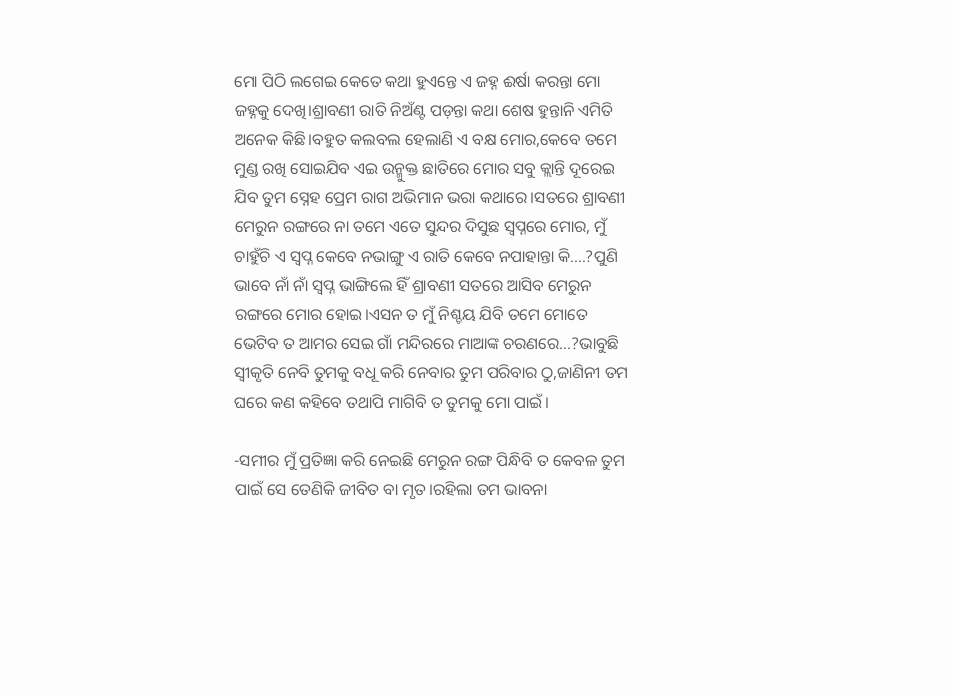ମୋ ପିଠି ଲଗେଇ କେତେ କଥା ହୁଏନ୍ତେ ଏ ଜହ୍ନ ଈର୍ଷା କରନ୍ତା ମୋ ଜହ୍ନକୁ ଦେଖି।ଶ୍ରାବଣୀ ରାତି ନିଅଁଣ୍ଟ ପଡ଼ନ୍ତା କଥା ଶେଷ ହୁନ୍ତାନି ଏମିତି ଅନେକ କିଛି।ବହୁତ କଲବଲ ହେଲାଣି ଏ ବକ୍ଷ ମୋର,କେବେ ତମେ ମୁଣ୍ଡ ରଖି ସୋଇଯିବ ଏଇ ଉନ୍ମୁକ୍ତ ଛାତିରେ ମୋର ସବୁ କ୍ଲାନ୍ତି ଦୂରେଇ ଯିବ ତୁମ ସ୍ନେହ ପ୍ରେମ ରାଗ ଅଭିମାନ ଭରା କଥାରେ।ସତରେ ଶ୍ରାବଣୀ ମେରୁନ ରଙ୍ଗରେ ନା ତମେ ଏତେ ସୁନ୍ଦର ଦିସୁଛ ସ୍ୱପ୍ନରେ ମୋର, ମୁଁ ଚାହୁଁଚି ଏ ସ୍ୱପ୍ନ କେବେ ନଭାଙ୍ଗୁ ଏ ରାତି କେବେ ନପାହାନ୍ତା କି....?ପୁଣି ଭାବେ ନାଁ ନାଁ ସ୍ୱପ୍ନ ଭାଙ୍ଗିଲେ ହିଁ ଶ୍ରାବଣୀ ସତରେ ଆସିବ ମେରୁନ ରଙ୍ଗରେ ମୋର ହୋଇ।ଏସନ ତ ମୁଁ ନିଶ୍ଚୟ ଯିବି ତମେ ମୋତେ ଭେଟିବ ତ ଆମର ସେଇ ଗାଁ ମନ୍ଦିରରେ ମାଆଙ୍କ ଚରଣରେ...?ଭାବୁଛି ସ୍ୱୀକୃତି ନେବି ତୁମକୁ ବଧୂ କରି ନେବାର ତୁମ ପରିବାର ଠୁ,ଜାଣିନୀ ତମ ଘରେ କଣ କହିବେ ତଥାପି ମାଗିବି ତ ତୁମକୁ ମୋ ପାଇଁ।

-ସମୀର ମୁଁ ପ୍ରତିଜ୍ଞା କରି ନେଇଛି ମେରୁନ ରଙ୍ଗ ପିନ୍ଧିବି ତ କେବଳ ତୁମ ପାଇଁ ସେ ତେଣିକି ଜୀବିତ ବା ମୃତ।ରହିଲା ତମ ଭାବନା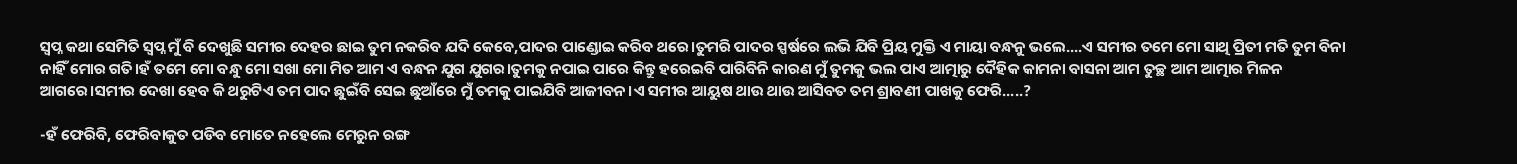ସ୍ୱପ୍ନ କଥା ସେମିତି ସ୍ୱପ୍ନ ମୁଁ ବି ଦେଖୁଛି ସମୀର ଦେହର ଛାଇ ତୁମ ନକରିବ ଯଦି କେବେ,ପାଦର ପାଣ୍ଡୋଇ କରିବ ଥରେ।ତୁମରି ପାଦର ସ୍ପର୍ଷରେ ଲଭି ଯିବି ପ୍ରିୟ ମୁକ୍ତି ଏ ମାୟା ବନ୍ଧନୁ ଭଲେ....ଏ ସମୀର ତମେ ମୋ ସାଥି ପ୍ରିତୀ ମତି ତୁମ ବିନା ନାହିଁ ମୋର ଗତି।ହଁ ତମେ ମୋ ବନ୍ଧୁ ମୋ ସଖା ମୋ ମିତ ଆମ ଏ ବନ୍ଧନ ଯୁଗ ଯୁଗର।ତୁମକୁ ନପାଇ ପାରେ କିନ୍ତୁ ହରେଇବି ପାରିବିନି କାରଣ ମୁଁ ତୁମକୁ ଭଲ ପାଏ ଆତ୍ମାରୁ ଦୈହିକ କାମନା ବାସନା ଆମ ତୁଚ୍ଛ ଆମ ଆତ୍ମାର ମିଳନ ଆଗରେ।ସମୀର ଦେଖା ହେବ କି ଥରୁଟିଏ ତମ ପାଦ ଛୁଇଁବି ସେଇ ଛୁଆଁରେ ମୁଁ ତମକୁ ପାଇଯିବି ଆଜୀବନ।ଏ ସମୀର ଆୟୁଷ ଥାଉ ଥାଉ ଆସିବତ ତମ ଶ୍ରାବଣୀ ପାଖକୁ ଫେରି.....?

-ହଁ ଫେରିବି, ଫେରିବାକୁତ ପଡିବ ମୋତେ ନହେଲେ ମେରୁନ ରଙ୍ଗ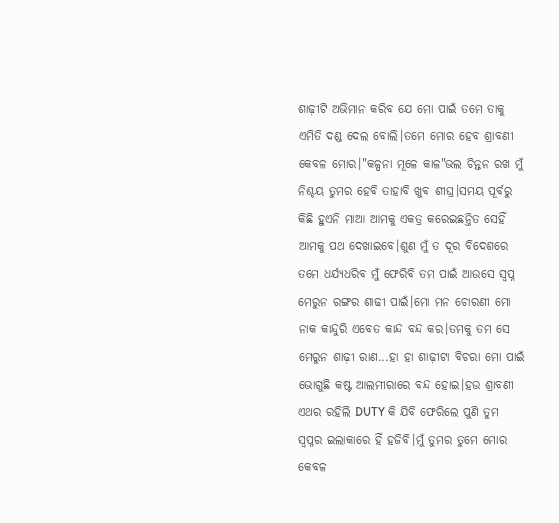ଶାଢ଼ୀଟି ଅଭିମାନ କରିବ ଯେ ମୋ ପାଇଁ ତମେ ତାକୁ ଏମିତି ଦଣ୍ଡ ଦେଲ ବୋଲି।ତମେ ମୋର ହେବ ଶ୍ରାବଣୀ କେବଳ ମୋର।"କଳ୍ପନା ମୂଳେ କାଳ"ଭଲ ଚିନ୍ତନ ରଖ ମୁଁ ନିଶ୍ଚୟ ତୁମର ହେବି ତାହାବି ଖୁବ ଶୀଘ୍ର।ସମୟ ପୂର୍ବରୁ କିଛି ହୁଏନି ମାଆ ଆମକୁ ଏକତ୍ର କରେଇଛନ୍ତିତ ସେହିଁ ଆମକୁ ପଥ ଦେଖାଇବେ।ଶୁଣ ମୁଁ ତ ଦୂର ବିଦେଶରେ ତମେ ଧର୍ଯ୍ୟଧରିବ ମୁଁ ଫେରିବି ତମ ପାଇଁ ଆଉସେ ସ୍ୱପ୍ନ ମେରୁନ ରଙ୍ଗର ଶାଢୀ ପାଇଁ।ମୋ ମନ ଚୋରଣୀ ମୋ ନାକ କାନ୍ଦୁରି ଏବେତ କାନ୍ଦ ବନ୍ଦ କର।ତମକୁ ତମ ସେ ମେରୁନ ଶାଢ଼ୀ ରାଣ...ହା ହା ଶାଢ଼ୀଟା ବିଚରା ମୋ ପାଇଁ ଭୋଗୁଛି କଷ୍ଟ ଆଲମୀରାରେ ବନ୍ଦ ହୋଇ।ହଉ ଶ୍ରାବଣୀ ଏଥର ରହିଲି DUTY କି ଯିବି ଫେରିଲେ ପୁଣି ତୁମ ସ୍ୱପ୍ନର ଇଲାକାରେ ହିଁ ହଜିବି।ମୁଁ ତୁମର ତୁମେ ମୋର କେବଳ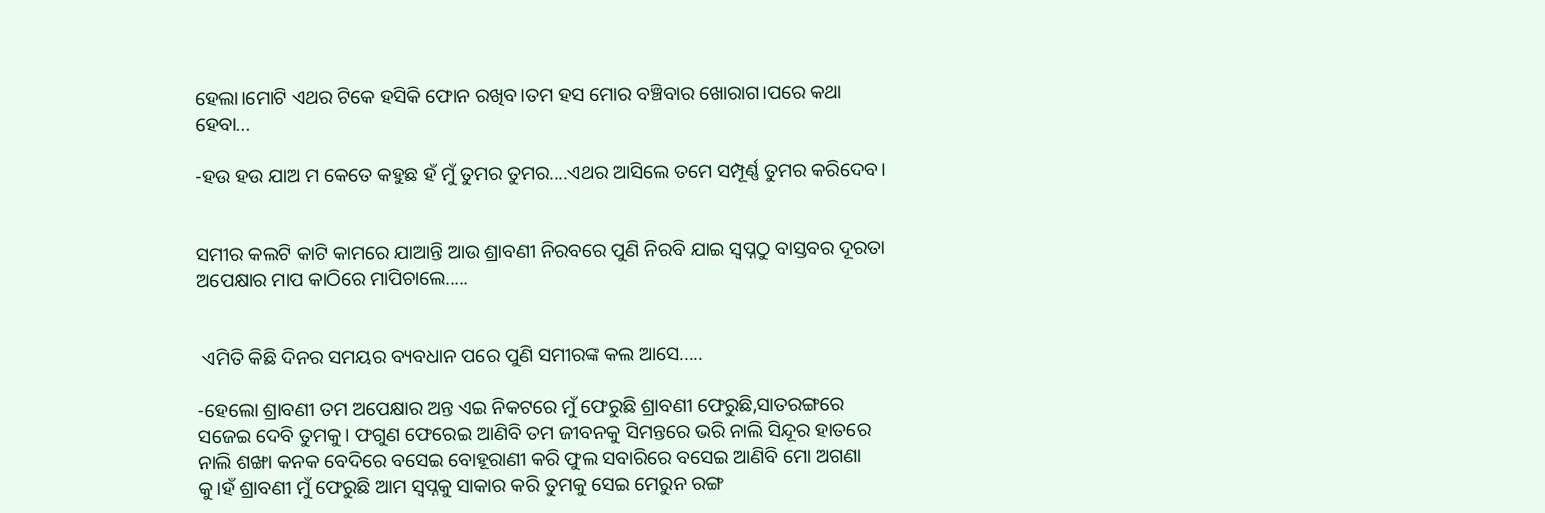ହେଲା।ମୋଟି ଏଥର ଟିକେ ହସିକି ଫୋନ ରଖିବ।ତମ ହସ ମୋର ବଞ୍ଚିବାର ଖୋରାଗ।ପରେ କଥା ହେବା...

-ହଉ ହଉ ଯାଅ ମ କେତେ କହୁଛ ହଁ ମୁଁ ତୁମର ତୁମର....ଏଥର ଆସିଲେ ତମେ ସମ୍ପୂର୍ଣ୍ଣ ତୁମର କରିଦେବ।


ସମୀର କଲଟି କାଟି କାମରେ ଯାଆନ୍ତି ଆଉ ଶ୍ରାବଣୀ ନିରବରେ ପୁଣି ନିରବି ଯାଇ ସ୍ୱପ୍ନଠୁ ବାସ୍ତବର ଦୂରତା ଅପେକ୍ଷାର ମାପ କାଠିରେ ମାପିଚାଲେ.....


 ଏମିତି କିଛି ଦିନର ସମୟର ବ୍ୟବଧାନ ପରେ ପୁଣି ସମୀରଙ୍କ କଲ ଆସେ.....

-ହେଲୋ ଶ୍ରାବଣୀ ତମ ଅପେକ୍ଷାର ଅନ୍ତ ଏଇ ନିକଟରେ ମୁଁ ଫେରୁଛି ଶ୍ରାବଣୀ ଫେରୁଛି,ସାତରଙ୍ଗରେ ସଜେଇ ଦେବି ତୁମକୁ। ଫଗୁଣ ଫେରେଇ ଆଣିବି ତମ ଜୀବନକୁ ସିମନ୍ତରେ ଭରି ନାଲି ସିନ୍ଦୂର ହାତରେ ନାଲି ଶଙ୍ଖା କନକ ବେଦିରେ ବସେଇ ବୋହୂରାଣୀ କରି ଫୁଲ ସବାରିରେ ବସେଇ ଆଣିବି ମୋ ଅଗଣା କୁ।ହଁ ଶ୍ରାବଣୀ ମୁଁ ଫେରୁଛି ଆମ ସ୍ୱପ୍ନକୁ ସାକାର କରି ତୁମକୁ ସେଇ ମେରୁନ ରଙ୍ଗ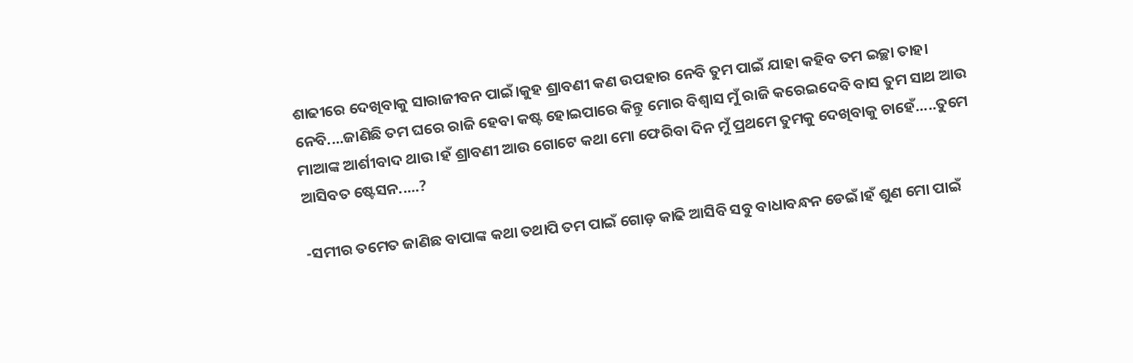ଶାଢୀରେ ଦେଖିବାକୁ ସାରାଜୀବନ ପାଇଁ।କୁହ ଶ୍ରାବଣୀ କଣ ଉପହାର ନେବି ତୁମ ପାଇଁ ଯାହା କହିବ ତମ ଇଚ୍ଛା ତାହା ନେବି....ଜାଣିଛି ତମ ଘରେ ରାଜି ହେବା କଷ୍ଟ ହୋଇପାରେ କିନ୍ତୁ ମୋର ବିଶ୍ୱାସ ମୁଁ ରାଜି କରେଇଦେବି ବାସ ତୁମ ସାଥ ଆଉ ମାଆଙ୍କ ଆର୍ଶୀବାଦ ଥାଉ।ହଁ ଶ୍ରାବଣୀ ଆଉ ଗୋଟେ କଥା ମୋ ଫେରିବା ଦିନ ମୁଁ ପ୍ରଥମେ ତୁମକୁ ଦେଖିବାକୁ ଚାହେଁ.....ତୁମେ ଆସିବତ ଷ୍ଟେସନ.....?

-ସମୀର ତମେତ ଜାଣିଛ ବାପାଙ୍କ କଥା ତଥାପି ତମ ପାଇଁ ଗୋଡ଼ କାଢି ଆସିବି ସବୁ ବାଧାବନ୍ଧନ ଡେଇଁ।ହଁ ଶୁଣ ମୋ ପାଇଁ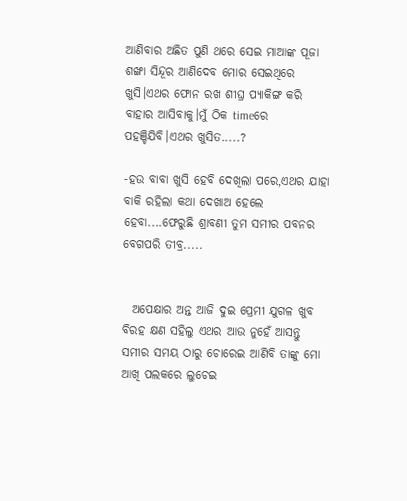ଆଣିବାର ଅଛିତ ପୁଣି ଥରେ ସେଇ ମାଆଙ୍କ ପୂଜା ଶଙ୍ଖା ସିନ୍ଦୂର ଆଣିଦେବ ମୋର ସେଇଥିରେ ଖୁସି।ଏଥର ଫୋନ ରଖ ଶୀଘ୍ର ପ୍ୟାକିଙ୍ଗ କରି ବାହାର ଆସିବାକୁ।ମୁଁ ଠିକ timeରେ ପହଞ୍ଚିଯିବି।ଏଥର ଖୁସିତ.....?

-ହଉ ବାବା ଖୁସି ହେବି ଦେଖିଲା ପରେ,ଏଥର ଯାହା ବାକି ରହିଲା କଥା ଦେଖାଅ ହେଲେ ହେବା....ଫେରୁଛି ଶ୍ରାବଣୀ ତୁମ ସମୀର ପବନର ବେଗପରି ତୀବ୍ର.....


  ଅପେକ୍ଷାର ଅନ୍ତ ଆଜି ଦୁଇ ପ୍ରେମୀ ଯୁଗଳ ଖୁବ ବିରହ କ୍ଷଣ ସହିଲୁ ଏଥର ଆଉ ନୁହେଁ ଆସନ୍ତୁ ସମୀର ସମୟ ଠାରୁ ଚୋରେଇ ଆଣିବି ତାଙ୍କୁ ମୋ ଆଖି ପଲକରେ ଲୁଚେଇ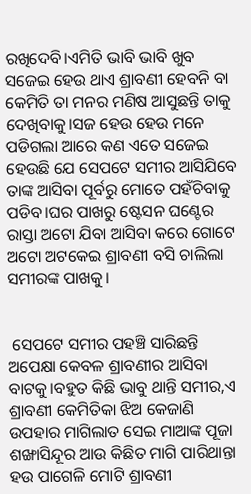ରଖିଦେବି।ଏମିତି ଭାବି ଭାବି ଖୁବ ସଜେଇ ହେଉ ଥାଏ ଶ୍ରାବଣୀ ହେବନି ବା କେମିତି ତା ମନର ମଣିଷ ଆସୁଛନ୍ତି ତାକୁ ଦେଖିବାକୁ।ସଜ ହେଉ ହେଉ ମନେ ପଡିଗଲା ଆରେ କଣ ଏତେ ସଜେଇ ହେଉଛି ଯେ ସେପଟେ ସମୀର ଆସିଯିବେ ତାଙ୍କ ଆସିବା ପୂର୍ବରୁ ମୋତେ ପହଁଚିବାକୁ ପଡିବ।ଘର ପାଖରୁ ଷ୍ଟେସନ ଘଣ୍ଟେର ରାସ୍ତା ଅଟୋ ଯିବା ଆସିବା କରେ ଗୋଟେ ଅଟୋ ଅଟକେଇ ଶ୍ରାବଣୀ ବସି ଚାଲିଲା ସମୀରଙ୍କ ପାଖକୁ।


 ସେପଟେ ସମୀର ପହଞ୍ଚି ସାରିଛନ୍ତି ଅପେକ୍ଷା କେବଳ ଶ୍ରାବଣୀର ଆସିବା ବାଟକୁ।ବହୁତ କିଛି ଭାବୁ ଥାନ୍ତି ସମୀର,ଏ ଶ୍ରାବଣୀ କେମିତିକା ଝିଅ କେଜାଣି ଉପହାର ମାଗିଲାତ ସେଇ ମାଆଙ୍କ ପୂଜା ଶଙ୍ଖାସିନ୍ଦୂର ଆଉ କିଛିତ ମାଗି ପାରିଥାନ୍ତା ହଉ ପାଗେଳି ମୋଟି ଶ୍ରାବଣୀ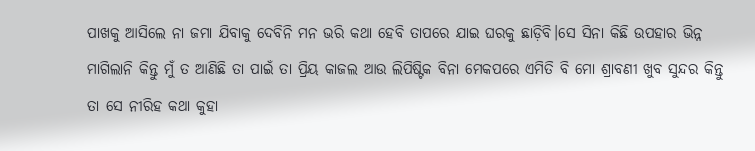ପାଖକୁ ଆସିଲେ ନା ଜମା ଯିବାକୁ ଦେବିନି ମନ ଭରି କଥା ହେବି ତାପରେ ଯାଇ ଘରକୁ ଛାଡ଼ିବି।ସେ ସିନା କିଛି ଉପହାର ଭିନ୍ନ ମାଗିଲାନି କିନ୍ତୁ ମୁଁ ତ ଆଣିଛି ତା ପାଇଁ ତା ପ୍ରିୟ କାଜଲ ଆଉ ଲିପିଷ୍ଟିକ ବିନା ମେକପରେ ଏମିତି ବି ମୋ ଶ୍ରାବଣୀ ଖୁବ ସୁନ୍ଦର କିନ୍ତୁ ତା ସେ ନୀରିହ କଥା କୁହା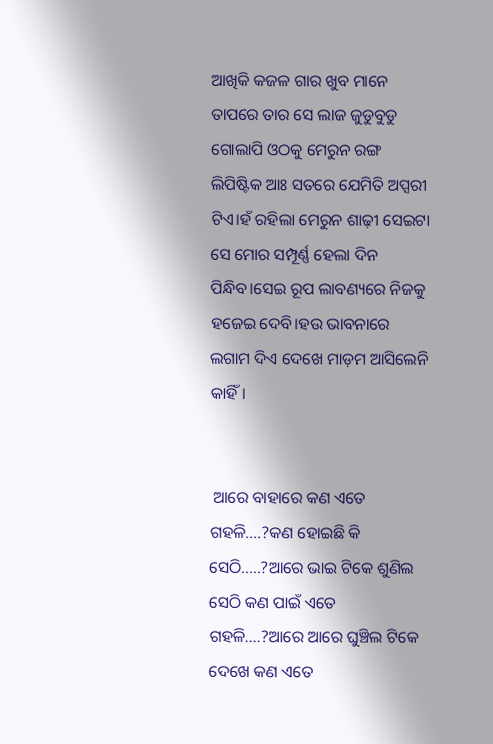ଆଖିକି କଜଳ ଗାର ଖୁବ ମାନେ ତାପରେ ତାର ସେ ଲାଜ ଜୁଡୁବୁଡୁ ଗୋଲାପି ଓଠକୁ ମେରୁନ ରଙ୍ଗ ଲିପିଷ୍ଟିକ ଆଃ ସତରେ ଯେମିତି ଅପ୍ସରୀ ଟିଏ।ହଁ ରହିଲା ମେରୁନ ଶାଢ଼ୀ ସେଇଟା ସେ ମୋର ସମ୍ପୂର୍ଣ୍ଣ ହେଲା ଦିନ ପିନ୍ଧିବ।ସେଇ ରୂପ ଲାବଣ୍ୟରେ ନିଜକୁ ହଜେଇ ଦେବି।ହଉ ଭାବନାରେ ଲଗାମ ଦିଏ ଦେଖେ ମାଡ଼ମ ଆସିଲେନି କାହିଁ।


 ଆରେ ବାହାରେ କଣ ଏତେ ଗହଳି....?କଣ ହୋଇଛି କି ସେଠି.....?ଆରେ ଭାଇ ଟିକେ ଶୁଣିଲ ସେଠି କଣ ପାଇଁ ଏତେ ଗହଳି....?ଆରେ ଆରେ ଘୁଞ୍ଚିଲ ଟିକେ ଦେଖେ କଣ ଏତେ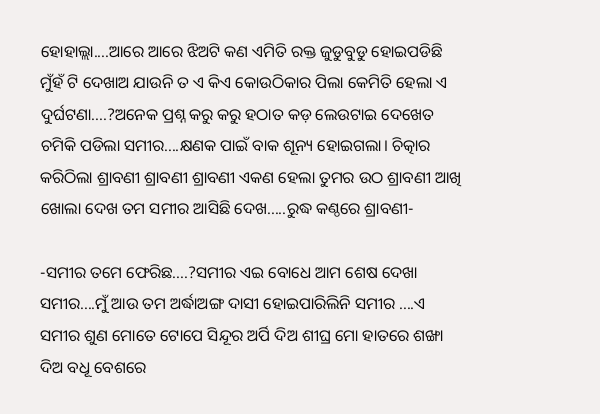ହୋହାଲ୍ଲା....ଆରେ ଆରେ ଝିଅଟି କଣ ଏମିତି ରକ୍ତ ଜୁଡୁବୁଡୁ ହୋଇପଡିଛି ମୁଁହଁ ଟି ଦେଖାଅ ଯାଉନି ତ ଏ କିଏ କୋଉଠିକାର ପିଲା କେମିତି ହେଲା ଏ ଦୁର୍ଘଟଣା....?ଅନେକ ପ୍ରଶ୍ନ କରୁ କରୁ ହଠାତ କଡ଼ ଲେଉଟାଇ ଦେଖେତ ଚମିକି ପଡିଲା ସମୀର....କ୍ଷଣକ ପାଇଁ ବାକ ଶୂନ୍ୟ ହୋଇଗଲା। ଚିତ୍କାର କରିଠିଲା ଶ୍ରାବଣୀ ଶ୍ରାବଣୀ ଶ୍ରାବଣୀ ଏକଣ ହେଲା ତୁମର ଉଠ ଶ୍ରାବଣୀ ଆଖି ଖୋଲା ଦେଖ ତମ ସମୀର ଆସିଛି ଦେଖ.....ରୁଦ୍ଧ କଣ୍ଠରେ ଶ୍ରାବଣୀ-

-ସମୀର ତମେ ଫେରିଛ....?ସମୀର ଏଇ ବୋଧେ ଆମ ଶେଷ ଦେଖା ସମୀର....ମୁଁ ଆଉ ତମ ଅର୍ଦ୍ଧାଅଙ୍ଗ ଦାସୀ ହୋଇପାରିଲିନି ସମୀର ....ଏ ସମୀର ଶୁଣ ମୋତେ ଟୋପେ ସିନ୍ଦୂର ଅର୍ପି ଦିଅ ଶୀଘ୍ର ମୋ ହାତରେ ଶଙ୍ଖା ଦିଅ ବଧୂ ବେଶରେ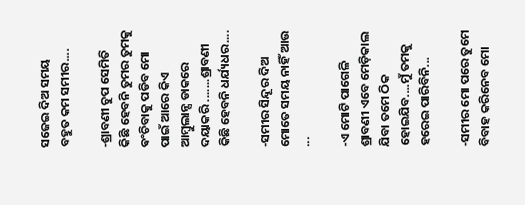ସଜେଇ ଦିଅ ସମୟ ବହୁତ କମ ସମୀର....

-ଶ୍ରାବଣୀ ଚୁପ ସେମିତି କିଛି ହେବନି ତୁମର ତୁମକୁ ଵଂଚିବାକୁ ପଡିବ ମୋ ପାଇଁ ଆରେ କିଏ ଆମ୍ବୁଲାନ୍ସ ଡାକରେ ଦୟାକରି .......ଶ୍ରାବଣୀ କିଛି ହେବନି ଧର୍ଯ୍ୟଧର....

-ସମୀର ସିନ୍ଦୂର ଦିଅ ମୋତେ ସମୟ ନାହିଁ ଆଉ ...

-ଏ ମୋଟି ପାଗେଳି ଶ୍ରାବଣୀ ଏବେ ମେଡ଼ିକାଲ ଯିବା ତମେ ଠିକ ହୋଇଯିବ....ମୁଁ ତମକୁ ହରେଇ ପାରିବିନି...

-ସମୀର ମୋ ପରେ ତୁମେ ବିବାହ କରିନେବ ମୋ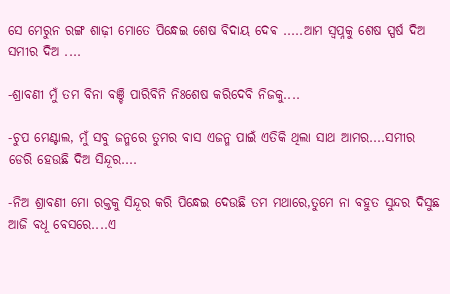ସେ ମେରୁନ ରଙ୍ଗ ଶାଢ଼ୀ ମୋତେ ପିନ୍ଧେଇ ଶେଷ ବିଦାୟ ଦେଵ .....ଆମ ସ୍ୱପ୍ନକୁ ଶେଷ ସ୍ପର୍ଷ ଦିଅ ସମୀର ଦିଅ ....

-ଶ୍ରାବଣୀ ମୁଁ ତମ ବିନା ବଞ୍ଚି ପାରିବିନି ନିଃଶେଷ କରିଦେବି ନିଜକୁ....

-ଚୁପ ମେଣ୍ଟାଲ, ମୁଁ ସବୁ ଜନ୍ମରେ ତୁମର ବାସ ଏଜନ୍ମ ପାଇଁ ଏତିକି ଥିଲା ସାଥ ଆମର....ସମୀର ଡେରି ହେଉଛି ଦିଅ ସିନ୍ଦୂର....

-ନିଅ ଶ୍ରାବଣୀ ମୋ ରକ୍ତକୁ ସିନ୍ଦୂର କରି ପିନ୍ଧେଇ ଦେଉଛି ତମ ମଥାରେ,ତୁମେ ନା ବହୁତ ସୁନ୍ଦର ଦିସୁଛ ଆଜି ବଧୂ ବେସରେ....ଏ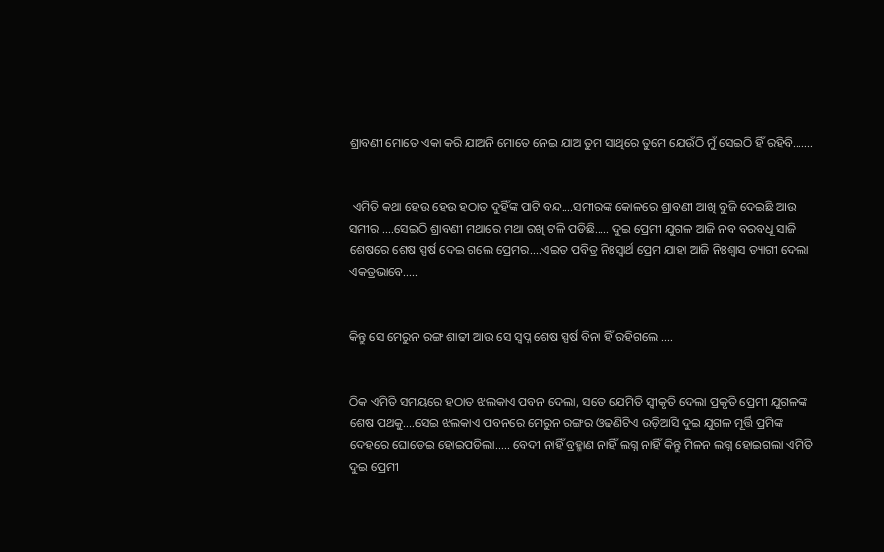ଶ୍ରାବଣୀ ମୋତେ ଏକା କରି ଯାଅନି ମୋତେ ନେଇ ଯାଅ ତୁମ ସାଥିରେ ତୁମେ ଯେଉଁଠି ମୁଁ ସେଇଠି ହିଁ ରହିବି.......


 ଏମିତି କଥା ହେଉ ହେଉ ହଠାତ ଦୁହିଁଙ୍କ ପାଟି ବନ୍ଦ....ସମୀରଙ୍କ କୋଳରେ ଶ୍ରାବଣୀ ଆଖି ବୁଜି ଦେଇଛି ଆଉ ସମୀର ....ସେଇଠି ଶ୍ରାବଣୀ ମଥାରେ ମଥା ରଖି ଟଳି ପଡିଛି..... ଦୁଇ ପ୍ରେମୀ ଯୁଗଳ ଆଜି ନବ ବରବଧୂ ସାଜି ଶେଷରେ ଶେଷ ସ୍ପର୍ଷ ଦେଇ ଗଲେ ପ୍ରେମର....ଏଇତ ପବିତ୍ର ନିଃସ୍ୱାର୍ଥ ପ୍ରେମ ଯାହା ଆଜି ନିଃଶ୍ୱାସ ତ୍ୟାଗୀ ଦେଲା ଏକତ୍ରଭାବେ.....


କିନ୍ତୁ ସେ ମେରୁନ ରଙ୍ଗ ଶାଢୀ ଆଉ ସେ ସ୍ୱପ୍ନ ଶେଷ ସ୍ପର୍ଷ ବିନା ହିଁ ରହିଗଲେ ....


ଠିକ ଏମିତି ସମୟରେ ହଠାତ ଝଲକାଏ ପବନ ଦେଲା, ସତେ ଯେମିତି ସ୍ୱୀକୃତି ଦେଲା ପ୍ରକୃତି ପ୍ରେମୀ ଯୁଗଳଙ୍କ ଶେଷ ପଥକୁ....ସେଇ ଝଲକାଏ ପବନରେ ମେରୁନ ରଙ୍ଗର ଓଢଣିଟିଏ ଉଡ଼ିଆସି ଦୁଇ ଯୁଗଳ ମୂର୍ତ୍ତି ପ୍ରମିଙ୍କ ଦେହରେ ଘୋଡେଇ ହୋଇପଡିଲା..... ବେଦୀ ନାହିଁ ବ୍ରହ୍ମାଣ ନାହିଁ ଲଗ୍ନ ନାହିଁ କିନ୍ତୁ ମିଳନ ଲଗ୍ନ ହୋଇଗଲା ଏମିତି ଦୁଇ ପ୍ରେମୀ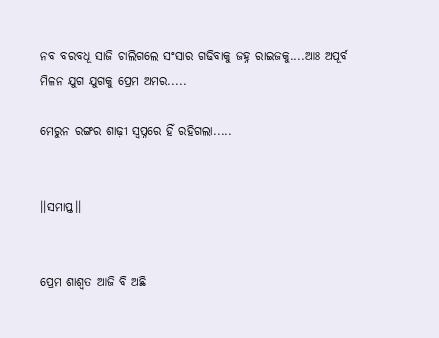ନବ ବରବଧୂ ସାଜି ଚାଲିଗଲେ ସଂସାର ଗଢିବାକୁ ଜହ୍ନ ରାଇଜକୁ....ଆଃ ଅପୂର୍ବ ମିଳନ ଯୁଗ ଯୁଗକୁ ପ୍ରେମ ଅମର.....

ମେରୁନ ରଙ୍ଗର ଶାଢ଼ୀ ସ୍ଵପ୍ନରେ ହିଁ ରହିଗଲା.....


।।ସମାପ୍ତ।।


ପ୍ରେମ ଶାଶ୍ୱତ ଆଜି ବି ଅଛି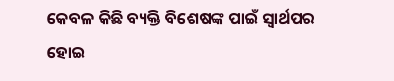କେବଳ କିଛି ବ୍ୟକ୍ତି ବିଶେଷଙ୍କ ପାଇଁ ସ୍ୱାର୍ଥପର ହୋଇ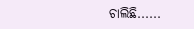ଚାଲିଛି......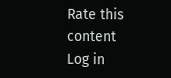Rate this content
Log in